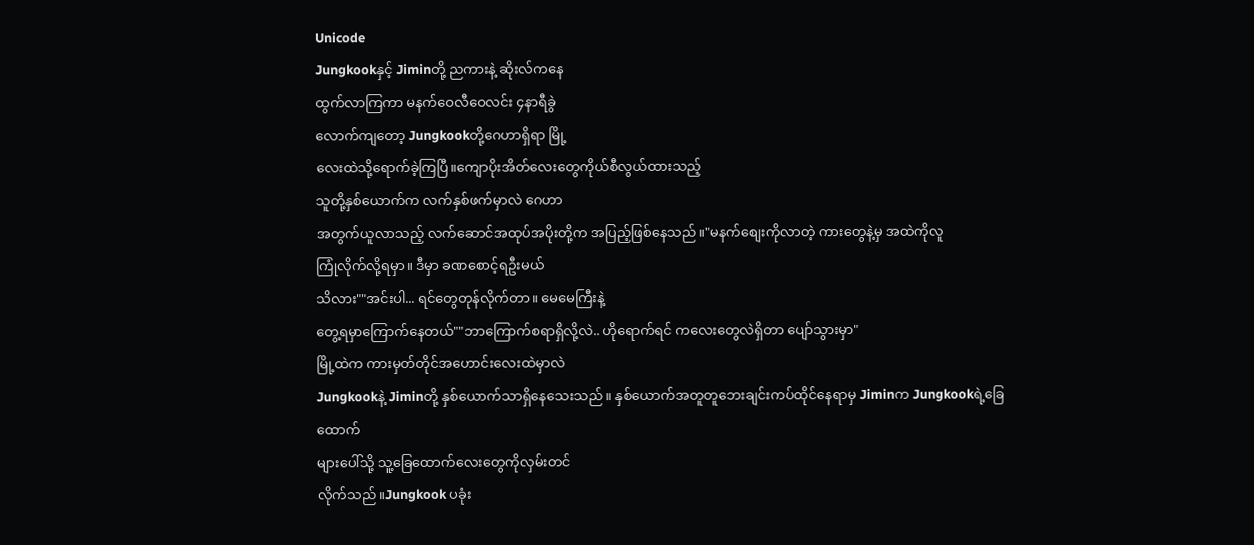Unicode
Jungkookနှင့် Jiminတို့ ညကားနဲ့ ဆိုးလ်ကနေ
ထွက်လာကြကာ မနက်ဝေလီဝေလင်း ၄နာရီခွဲ
လောက်ကျတော့ Jungkookတို့ဂေဟာရှိရာ မြို့
လေးထဲသို့ရောက်ခဲ့ကြပြီ။ကျောပိုးအိတ်လေးတွေကိုယ်စီလွယ်ထားသည့်
သူတို့နှစ်ယောက်က လက်နှစ်ဖက်မှာလဲ ဂေဟာ
အတွက်ယူလာသည့် လက်ဆောင်အထုပ်အပိုးတို့က အပြည့်ဖြစ်နေသည်။"မနက်စျေးကိုလာတဲ့ ကားတွေနဲ့မှ အထဲကိုလူ
ကြုံလိုက်လို့ရမှာ။ ဒီမှာ ခဏစောင့်ရဦးမယ်
သိလား""အင်းပါ... ရင်တွေတုန်လိုက်တာ။ မေမေကြီးနဲ့
တွေ့ရမှာကြောက်နေတယ်""ဘာကြောက်စရာရှိလို့လဲ.. ဟိုရောက်ရင် ကလေးတွေလဲရှိတာ ပျော်သွားမှာ"
မြို့ထဲက ကားမှတ်တိုင်အဟောင်းလေးထဲမှာလဲ
Jungkookနဲ့ Jiminတို့ နှစ်ယောက်သာရှိနေသေးသည်။ နှစ်ယောက်အတူတူဘေးချင်းကပ်ထိုင်နေရာမှ Jiminက Jungkookရဲ့ခြေထောက်
များပေါ်သို့ သူ့ခြေထောက်လေးတွေကိုလှမ်းတင်
လိုက်သည်။Jungkook ပခုံး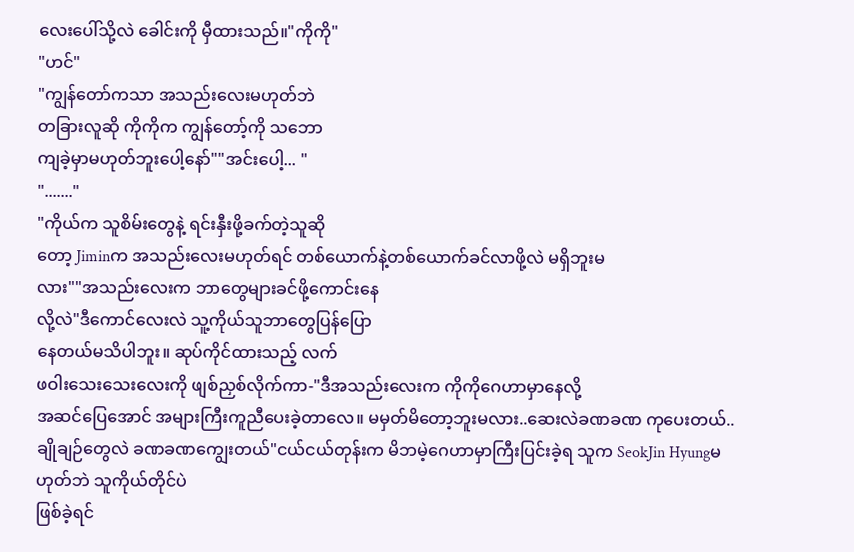လေးပေါ်သို့လဲ ခေါင်းကို မှီထားသည်။"ကိုကို"
"ဟင်"
"ကျွန်တော်ကသာ အသည်းလေးမဟုတ်ဘဲ
တခြားလူဆို ကိုကိုက ကျွန်တော့်ကို သဘော
ကျခဲ့မှာမဟုတ်ဘူးပေါ့နော်""အင်းပေါ့... "
"......."
"ကိုယ်က သူစိမ်းတွေနဲ့ ရင်းနှီးဖို့ခက်တဲ့သူဆို
တော့ Jiminက အသည်းလေးမဟုတ်ရင် တစ်ယောက်နဲ့တစ်ယောက်ခင်လာဖို့လဲ မရှိဘူးမ
လား""အသည်းလေးက ဘာတွေများခင်ဖို့ကောင်းနေ
လို့လဲ"ဒီကောင်လေးလဲ သူ့ကိုယ်သူဘာတွေပြန်ပြော
နေတယ်မသိပါဘူး။ ဆုပ်ကိုင်ထားသည့် လက်
ဖဝါးသေးသေးလေးကို ဖျစ်ညှစ်လိုက်ကာ-"ဒီအသည်းလေးက ကိုကိုဂေဟာမှာနေလို့
အဆင်ပြေအောင် အများကြီးကူညီပေးခဲ့တာလေ။ မမှတ်မိတော့ဘူးမလား..ဆေးလဲခဏခဏ ကုပေးတယ်..ချိုချဉ်တွေလဲ ခဏခဏကျွေးတယ်"ငယ်ငယ်တုန်းက မိဘမဲ့ဂေဟာမှာကြီးပြင်းခဲ့ရ သူက SeokJin Hyungမဟုတ်ဘဲ သူကိုယ်တိုင်ပဲ
ဖြစ်ခဲ့ရင်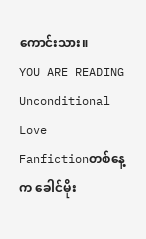ကောင်းသား။
YOU ARE READING
Unconditional Love
Fanfictionတစ်နေ့က ခေါင်မိုး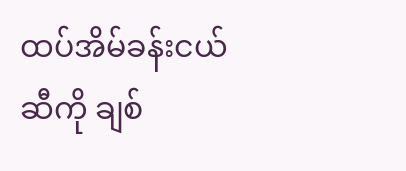ထပ်အိမ်ခန်းငယ်ဆီကို ချစ်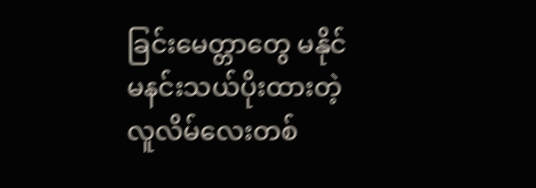ခြင်းမေတ္တာတွေ မနိုင်မနင်းသယ်ပိုးထားတဲ့ လူလိမ်လေးတစ်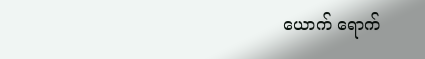ယောက် ရောက်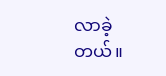လာခဲ့တယ်။